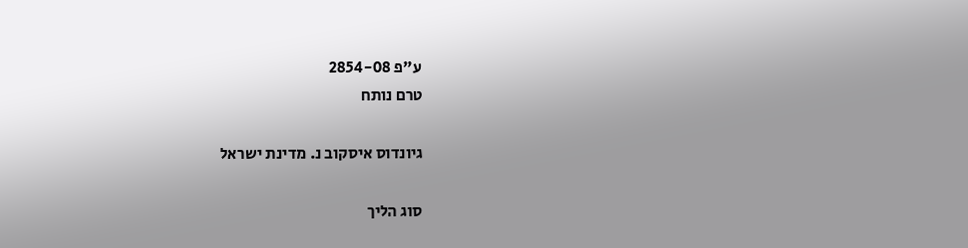ע"פ 2854-08
טרם נותח

גיונדוס איסקוב נ. מדינת ישראל

סוג הליך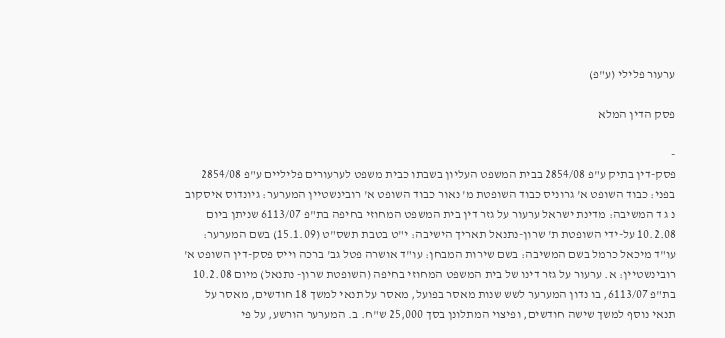ערעור פלילי (ע"פ)

פסק הדין המלא

-
פסק-דין בתיק ע"פ 2854/08 בבית המשפט העליון בשבתו כבית משפט לערעורים פליליים ע"פ 2854/08 בפני: כבוד השופט א' גרוניס כבוד השופטת מ' נאור כבוד השופט א' רובינשטיין המערער: גיונדוס איסקוב נ ג ד המשיבה: מדינת ישראל ערעור על גזר דין בית המשפט המחוזי בחיפה בת"פ 6113/07 שניתן ביום 10.2.08 על-ידי השופטת ת' שרון-נתנאל תאריך הישיבה: י"ט בטבת תשס"ט (15.1.09) בשם המערער: עו"ד מיכאל כרמל בשם המשיבה: בשם שירות המבחן: עו"ד אושרה פטל גב' ברכה וייס פסק-דין השופט א' רובינשטיין: א. ערעור על גזר דינו של בית המשפט המחוזי בחיפה (השופטת שרון- נתנאל) מיום 10.2.08 בת"פ 6113/07, בו נדון המערער לשש שנות מאסר בפועל, מאסר על תנאי למשך 18 חודשים, מאסר על תנאי נוסף למשך שישה חודשים, ופיצוי המתלונן בסך 25,000 ש"ח. ב. המערער הורשע, על פי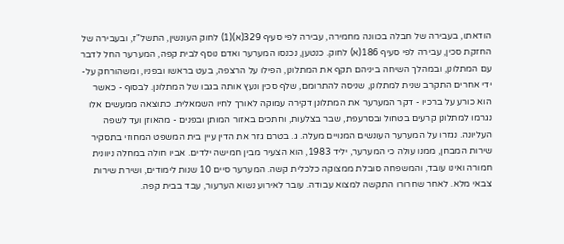הודאתו, בעבירה של חבלה בכוונה מחמירה, עבירה לפי סעיף 329(א)(1) לחוק העונשין, התשל"ז, ובעבירה של החזקת סכין, עבירה לפי סעיף 186(א) לחוק. כנטען, נכנסו המערער ואדם נוסף לבית קפה, המערער החל לדבר עם המתלונן, ובמהלך השיחה ביניהם תקף את המתלונן, הפילו על הרצפה, בעט בראשו ובפניו, ומשהורחק על-ידי אחרים התקרב שנית למתלונן, שניסה להתרומם, שלף סכין ונעץ אותה בגבו של המתלונן. לבסוף - כאשר הוא כורע על ברכיו - דקר המערער את המתלונן דקירה עמוקה לאורך לחיו השמאלית. כתוצאה ממעשים אלו נגרמו למתלונן קרעים בטחול ובסרעפת, שבר בצלעות, וחתכים באזור המותן ובפנים - מהאוזן ועד לשפה העליונה. נגזרו על המערער העונשים המנויים מעלה. ג. בטרם גזר את הדין עיין בית המשפט המחוזי בתסקיר שירות המבחן, ממנו עולה כי המערער, יליד 1983, הוא הצעיר מבין חמישה ילדים. אביו חולה במחלה ניוונית חמורה ואינו עובד, והמשפחה סובלת ממצוקה כלכלית קשה. המערער סיים 10 שנות לימודים, ושירת שירות צבאי מלא. לאחר שחרורו התקשה למצוא עבודה. עובר לאירוע נשוא הערעור, עבד בבית קפה.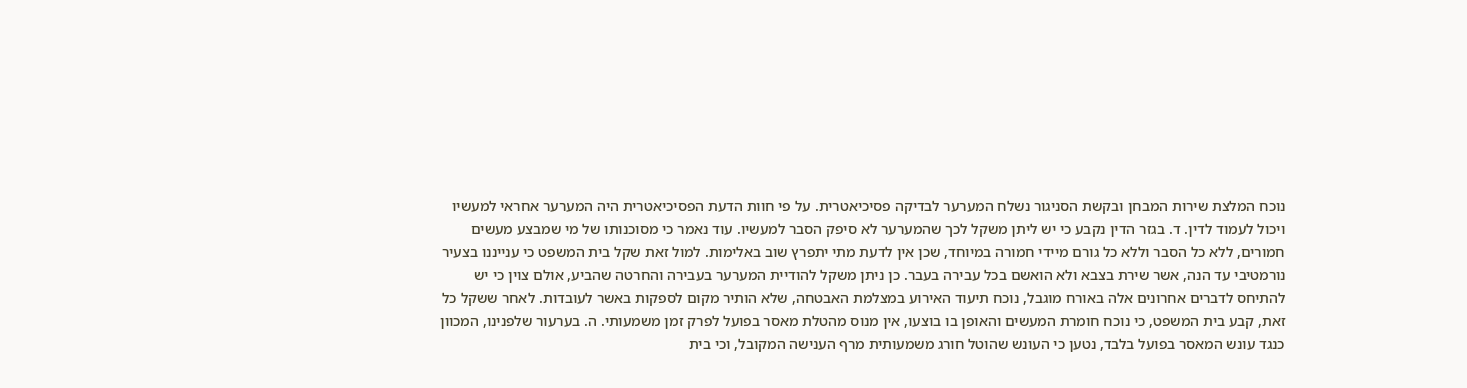נוכח המלצת שירות המבחן ובקשת הסניגור נשלח המערער לבדיקה פסיכיאטרית. על פי חוות הדעת הפסיכיאטרית היה המערער אחראי למעשיו ויכול לעמוד לדין. ד. בגזר הדין נקבע כי יש ליתן משקל לכך שהמערער לא סיפק הסבר למעשיו. עוד נאמר כי מסוכנותו של מי שמבצע מעשים חמורים, ללא כל הסבר וללא כל גורם מיידי חמורה במיוחד, שכן אין לדעת מתי יתפרץ שוב באלימות. למול זאת שקל בית המשפט כי ענייננו בצעיר נורמטיבי עד הנה, אשר שירת בצבא ולא הואשם בכל עבירה בעבר. כן ניתן משקל להודיית המערער בעבירה והחרטה שהביע, אולם צוין כי יש להתיחס לדברים אחרונים אלה באורח מוגבל, נוכח תיעוד האירוע במצלמת האבטחה, שלא הותיר מקום לספקות באשר לעובדות. לאחר ששקל כל זאת, קבע בית המשפט, כי נוכח חומרת המעשים והאופן בו בוצעו, אין מנוס מהטלת מאסר בפועל לפרק זמן משמעותי. ה. בערעור שלפנינו, המכוון כנגד עונש המאסר בפועל בלבד, נטען כי העונש שהוטל חורג משמעותית מרף הענישה המקובל, וכי בית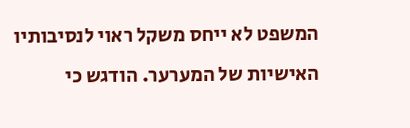המשפט לא ייחס משקל ראוי לנסיבותיו האישיות של המערער. הודגש כי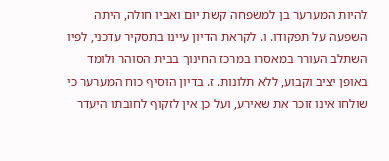להיות המערער בן למשפחה קשת יום ואביו חולה, היתה השפעה על תפקודו. ו. לקראת הדיון עיינו בתסקיר עדכני, לפיו השתלב העורר במאסרו במרכז החינוך בבית הסוהר ולומד באופן יציב וקבוע, ללא תלונות. ז. בדיון הוסיף כוח המערער כי שולחו אינו זוכר את שאירע, ועל כן אין לזקוף לחובתו היעדר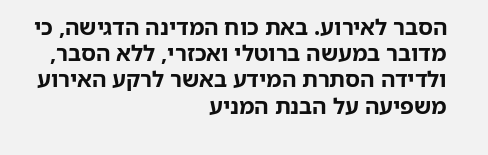הסבר לאירוע. באת כוח המדינה הדגישה, כי מדובר במעשה ברוטלי ואכזרי, ללא הסבר, ולדידה הסתרת המידע באשר לרקע האירוע משפיעה על הבנת המניע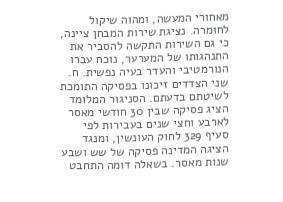מאחורי המעשה, ומהוה שיקול לחומרה. נציגת שירות המבחן ציינה, כי גם השירות התקשה להסביר את התנהגותו של המערער, נוכח עברו הנורמטיבי והעדר בעיה נפשית. ח. שני הצדדים זיכונו בפסיקה התומכת לשיטתם בדעתם. הסניגור המלומד הציג פסיקה שבין 30 חודשי מאסר לארבע וחצי שנים בעבירות לפי סעיף 329 לחוק העונשין, ומנגד הציגה המדינה פסיקה של שש ושבע שנות מאסר. בשאלה דומה התחבט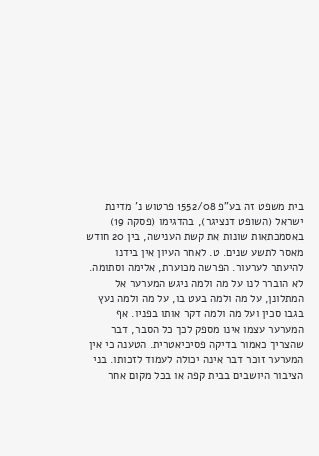בית משפט זה בע"פ 1552/08 פרטוש נ' מדינת ישראל (השופט דנציגר), בהדגימו (פסקה 19) באסמכתאות שונות את קשת הענישה, בין 20 חודש מאסר לתשע שנים. ט. לאחר העיון אין בידנו להיעתר לערעור. הפרשה מכוערת, אלימה וסתומה. לא הוברר לנו על מה ולמה ניגש המערער אל המתלונן, על מה ולמה בעט בו, על מה ולמה נעץ בגבו סכין ועל מה ולמה דקר אותו בפניו. אף המערער עצמו אינו מספק לכך כל הסבר, דבר שהצריך כאמור בדיקה פסיכיאטרית. הטענה כי אין המערער זוכר דבר אינה יכולה לעמוד לזכותו. בני הציבור היושבים בבית קפה או בכל מקום אחר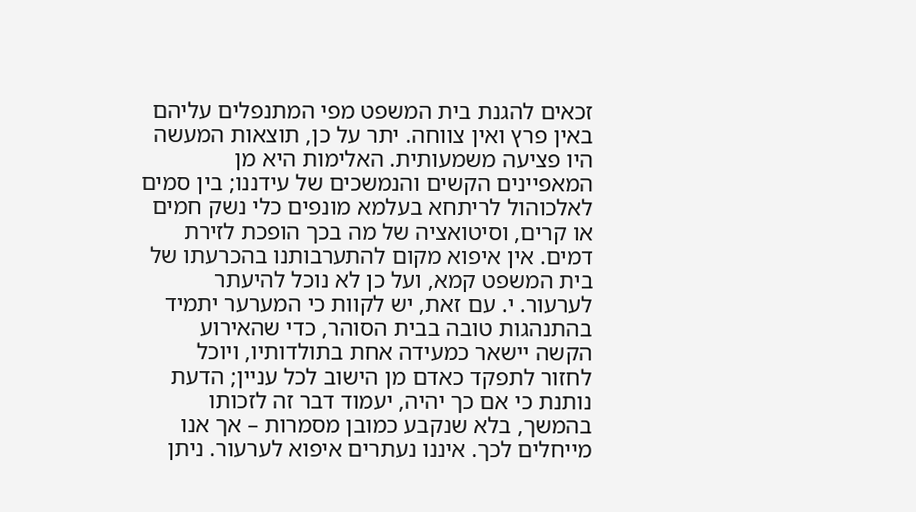זכאים להגנת בית המשפט מפי המתנפלים עליהם באין פרץ ואין צווחה. יתר על כן, תוצאות המעשה היו פציעה משמעותית. האלימות היא מן המאפיינים הקשים והנמשכים של עידננו; בין סמים לאלכוהול לריתחא בעלמא מונפים כלי נשק חמים או קרים, וסיטואציה של מה בכך הופכת לזירת דמים. אין איפוא מקום להתערבותנו בהכרעתו של בית המשפט קמא, ועל כן לא נוכל להיעתר לערעור. י. עם זאת, יש לקוות כי המערער יתמיד בהתנהגות טובה בבית הסוהר, כדי שהאירוע הקשה יישאר כמעידה אחת בתולדותיו, ויוכל לחזור לתפקד כאדם מן הישוב לכל עניין; הדעת נותנת כי אם כך יהיה, יעמוד דבר זה לזכותו בהמשך, בלא שנקבע כמובן מסמרות – אך אנו מייחלים לכך. איננו נעתרים איפוא לערעור. ניתן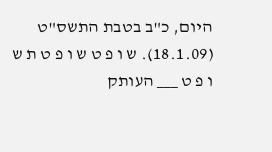היום, כ"ב בטבת התשס"ט (18.1.09). ש ו פ ט ש ו פ ט ת ש ו פ ט ___ העותק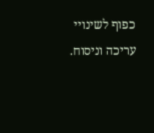כפוף לשינויי עריכה וניסוח.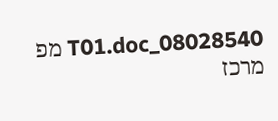08028540_T01.doc מפ מרכז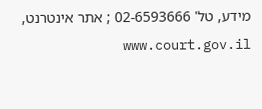מידע, טל' 02-6593666 ; אתר אינטרנט, www.court.gov.il